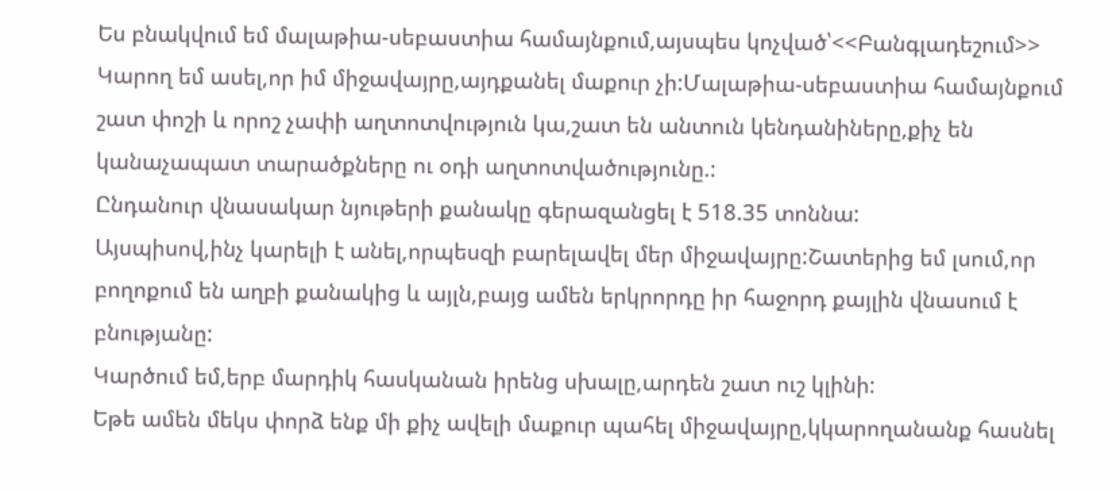Ես բնակվում եմ մալաթիա-սեբաստիա համայնքում,այսպես կոչված՝<<Բանգլադեշում>>
Կարող եմ ասել,որ իմ միջավայրը,այդքանել մաքուր չի:Մալաթիա-սեբաստիա համայնքում շատ փոշի և որոշ չափի աղտոտվություն կա,շատ են անտուն կենդանիները,քիչ են կանաչապատ տարածքները ու օդի աղտոտվածությունը.:
Ընդանուր վնասակար նյութերի քանակը գերազանցել է 518.35 տոննա:
Այսպիսով,ինչ կարելի է անել,որպեսզի բարելավել մեր միջավայրը:Շատերից եմ լսում,որ բողոքում են աղբի քանակից և այլն,բայց ամեն երկրորդը իր հաջորդ քայլին վնասում է բնությանը:
Կարծում եմ,երբ մարդիկ հասկանան իրենց սխալը,արդեն շատ ուշ կլինի:
Եթե ամեն մեկս փորձ ենք մի քիչ ավելի մաքուր պահել միջավայրը,կկարողանանք հասնել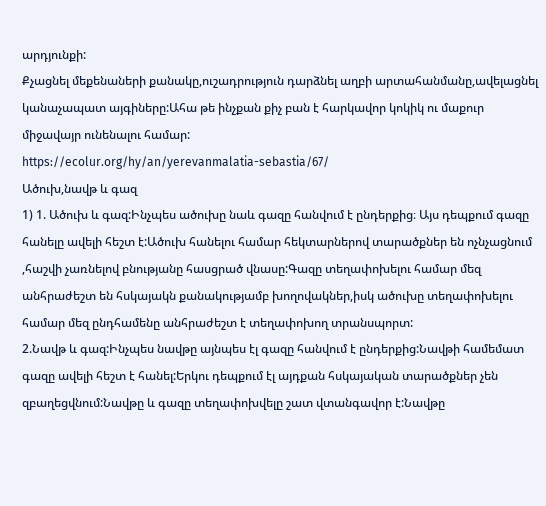արդյունքի:
Քչացնել մեքենաների քանակը,ուշադրություն դարձնել աղբի արտահանմանը,ավելացնել կանաչապատ այգիները:Ահա թե ինչքան քիչ բան է հարկավոր կոկիկ ու մաքուր միջավայր ունենալու համար:
https://ecolur.org/hy/an/yerevanmalatia-sebastia/67/
Ածուխ,նավթ և գազ
1) 1. Ածուխ և գազ:Ինչպես ածուխը նաև գազը հանվում է ընդերքից։ Այս դեպքում գազը հանելը ավելի հեշտ է:Ածուխ հանելու համար հեկտարներով տարածքներ են ոչնչացնում ,հաշվի չառնելով բնությանը հասցրած վնասը:Գազը տեղափոխելու համար մեզ անհրաժեշտ են հսկայակն քանակությամբ խողովակներ,իսկ ածուխը տեղափոխելու համար մեզ ընդհամենը անհրաժեշտ է տեղափոխող տրանսպորտ:
2.Նավթ և գազ:Ինչպես նավթը այնպես էլ գազը հանվում է ընդերքից:Նավթի համեմատ գազը ավելի հեշտ է հանել:Երկու դեպքում էլ այդքան հսկայական տարածքներ չեն զբաղեցվնում:Նավթը և գազը տեղափոխվելը շատ վտանգավոր է:Նավթը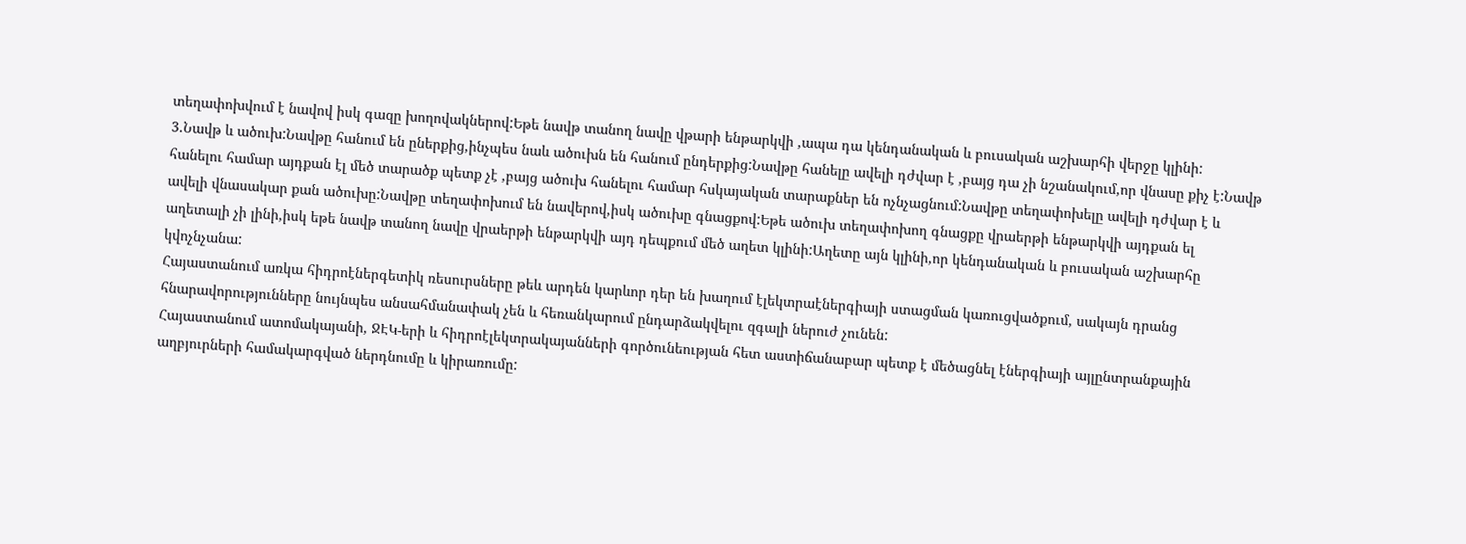տեղափոխվում է նավով իսկ գազը խողովակներով:Եթե նավթ տանող նավը վթարի ենթարկվի ,ապա դա կենդանական և բուսական աշխարհի վերջը կլինի:
3.Նավթ և ածուխ:Նավթը հանում են ըներքից,ինչպես նաև ածուխն են հանում ընդերքից:Նավթը հանելը ավելի դժվար է ,բայց դա չի նշանակում,որ վնասը քիչ է:Նավթ հանելու համար այդքան էլ մեծ տարածք պետք չէ ,բայց ածուխ հանելու համար հսկայական տարաքներ են ոչնչացնում:Նավթը տեղափոխելը ավելի դժվար է և ավելի վնասակար քան ածուխը:Նավթը տեղափոխում են նավերով,իսկ ածուխը գնացքով:Եթե ածուխ տեղափոխող գնացքը վրաերթի ենթարկվի այդքան ել աղետալի չի լինի,իսկ եթե նավթ տանող նավը վրաերթի ենթարկվի այդ դեպքում մեծ աղետ կլինի:Աղետը այն կլինի,որ կենդանական և բուսական աշխարհը կվոչնչանա:
Հայաստանում առկա հիդրոէներգետիկ ռեսուրսները թեև արդեն կարևոր դեր են խաղում էլեկտրաէներգիայի ստացման կառուցվածքում, սակայն դրանց հնարավորությունները նույնպես անսահմանափակ չեն և հեռանկարում ընդարձակվելու զգալի ներուժ չունեն:
Հայաստանում ատոմակայանի, ՋԷԿ-երի և հիդրոէլեկտրակայանների գործունեության հետ աստիճանաբար պետք է մեծացնել էներգիայի այլընտրանքային աղբյուրների համակարգված ներդնումը և կիրառումը: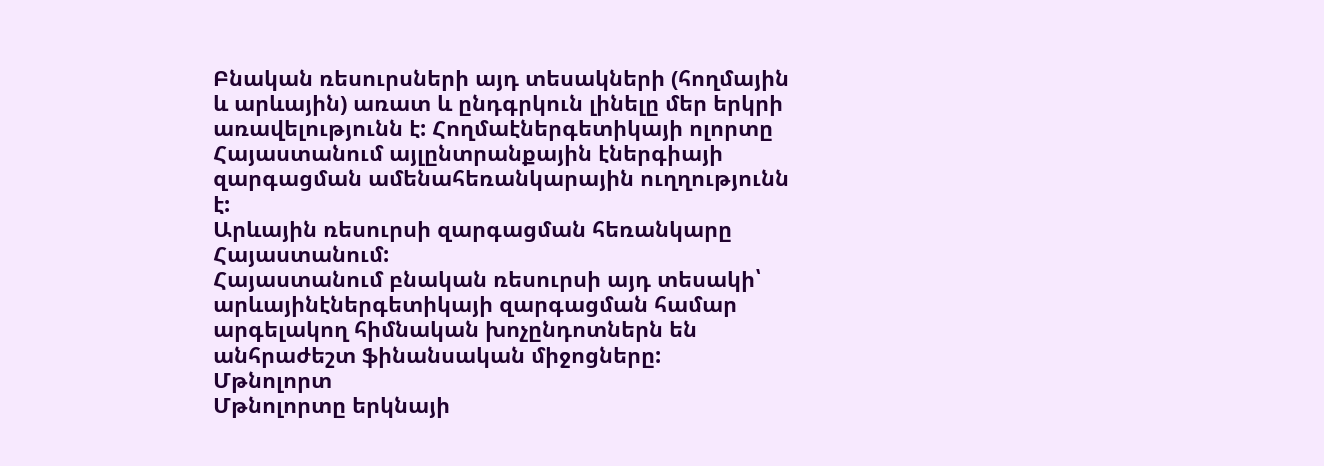Բնական ռեսուրսների այդ տեսակների (հողմային և արևային) առատ և ընդգրկուն լինելը մեր երկրի առավելությունն է: Հողմաէներգետիկայի ոլորտը Հայաստանում այլընտրանքային էներգիայի զարգացման ամենահեռանկարային ուղղությունն է:
Արևային ռեսուրսի զարգացման հեռանկարը Հայաստանում:
Հայաստանում բնական ռեսուրսի այդ տեսակի՝ արևայինէներգետիկայի զարգացման համար արգելակող հիմնական խոչընդոտներն են անհրաժեշտ ֆինանսական միջոցները:
Մթնոլորտ
Մթնոլորտը երկնայի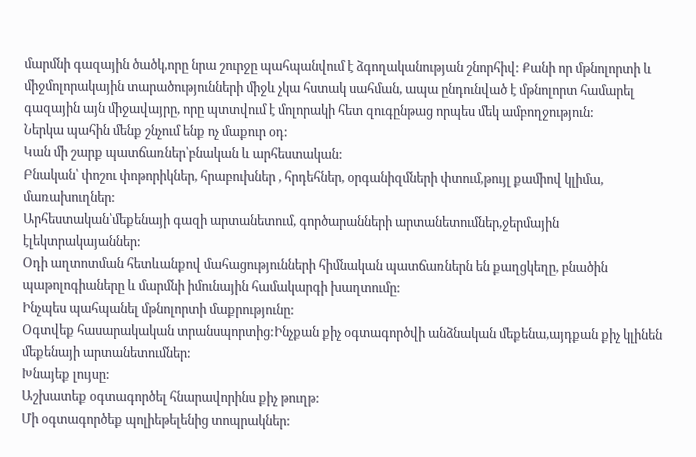մարմնի գազային ծածկ,որը նրա շուրջը պահպանվում է ձգողականության շնորհիվ: Քանի որ մթնոլորտի և միջմոլորակային տարածությունների միջև չկա հստակ սահման, ապա ընդունված է մթնոլորտ համարել գազային այն միջավայրը, որը պտտվում է մոլորակի հետ զուգընթաց որպես մեկ ամբողջություն:
Ներկա պահին մենք շնչում ենք ոչ մաքուր օդ:
Կան մի շարք պատճառներ՝բնական և արհեստական:
Բնական՝ փոշու փոթորիկներ, հրաբուխներ , հրդեհներ, օրգանիզմների փտում,թույլ քամիով կլիմա, մառախուղներ:
Արհեստական՝մեքենայի գազի արտանետում, գործարանների արտանետումներ,ջերմային էլեկտրակայաններ:
Օդի աղտոտման հետևանքով մահացությունների հիմնական պատճառներն են քաղցկեղը, բնածին պաթոլոգիաները և մարմնի իմունային համակարգի խաղտումը:
Ինչպես պահպանել մթնոլորտի մաքրությունը:
Օգտվեք հասարակական տրանսպորտից:Ինչքան քիչ օգտագործվի անձնական մեքենա,այդքան քիչ կլինեն մեքենայի արտանետումներ:
Խնայեք լույսը:
Աշխատեք օգտագործել հնարավորինս քիչ թուղթ:
Մի օգտագործեք պոլիեթելենից տոպրակներ: